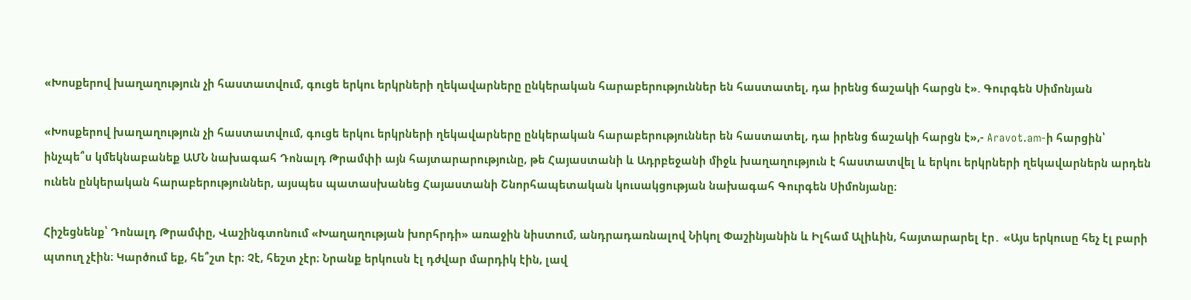«Խոսքերով խաղաղություն չի հաստատվում, գուցե երկու երկրների ղեկավարները ընկերական հարաբերություններ են հաստատել, դա իրենց ճաշակի հարցն է». Գուրգեն Սիմոնյան

«Խոսքերով խաղաղություն չի հաստատվում, գուցե երկու երկրների ղեկավարները ընկերական հարաբերություններ են հաստատել, դա իրենց ճաշակի հարցն է»,- Aravot.am-ի հարցին՝ ինչպե՞ս կմեկնաբանեք ԱՄՆ նախագահ Դոնալդ Թրամփի այն հայտարարությունը, թե Հայաստանի և Ադրբեջանի միջև խաղաղություն է հաստատվել և երկու երկրների ղեկավարներն արդեն ունեն ընկերական հարաբերություններ, այսպես պատասխանեց Հայաստանի Շնորհապետական կուսակցության նախագահ Գուրգեն Սիմոնյանը։

Հիշեցնենք՝ Դոնալդ Թրամփը, Վաշինգտոնում «Խաղաղության խորհրդի» առաջին նիստում, անդրադառնալով Նիկոլ Փաշինյանին և Իլհամ Ալիևին, հայտարարել էր․ «Այս երկուսը հեչ էլ բարի պտուղ չէին։ Կարծում եք, հե՞շտ էր։ Չէ, հեշտ չէր։ Նրանք երկուսն էլ դժվար մարդիկ էին, լավ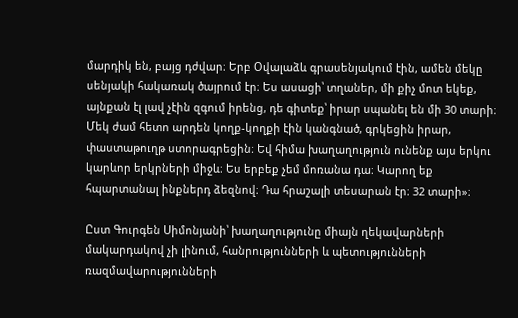մարդիկ են, բայց դժվար։ Երբ Օվալաձև գրասենյակում էին, ամեն մեկը սենյակի հակառակ ծայրում էր։ Ես ասացի՝ տղաներ, մի քիչ մոտ եկեք, այնքան էլ լավ չէին զգում իրենց, դե գիտեք՝ իրար սպանել են մի 30 տարի։ Մեկ ժամ հետո արդեն կողք-կողքի էին կանգնած, գրկեցին իրար, փաստաթուղթ ստորագրեցին։ Եվ հիմա խաղաղություն ունենք այս երկու կարևոր երկրների միջև։ Ես երբեք չեմ մոռանա դա։ Կարող եք հպարտանալ ինքներդ ձեզնով։ Դա հրաշալի տեսարան էր։ 32 տարի»։

Ըստ Գուրգեն Սիմոնյանի՝ խաղաղությունը միայն ղեկավարների մակարդակով չի լինում, հանրությունների և պետությունների ռազմավարությունների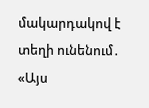մակարդակով է տեղի ունենում․ «Այս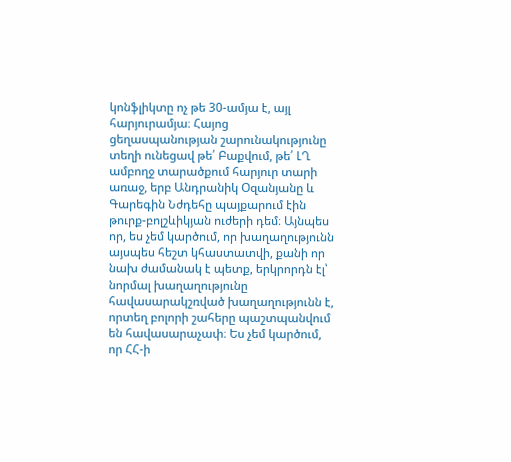կոնֆլիկտը ոչ թե 30-ամյա է, այլ հարյուրամյա։ Հայոց ցեղասպանության շարունակությունը տեղի ունեցավ թե՛ Բաքվում, թե՛ ԼՂ ամբողջ տարածքում հարյուր տարի առաջ, երբ Անդրանիկ Օզանյանը և Գարեգին Նժդեհը պայքարում էին թուրք-բոլշևիկյան ուժերի դեմ։ Այնպես որ, ես չեմ կարծում, որ խաղաղությունն այսպես հեշտ կհաստատվի, քանի որ նախ ժամանակ է պետք, երկրորդն էլ՝ նորմալ խաղաղությունը հավասարակշռված խաղաղությունն է, որտեղ բոլորի շահերը պաշտպանվում են հավասարաչափ։ Ես չեմ կարծում, որ ՀՀ-ի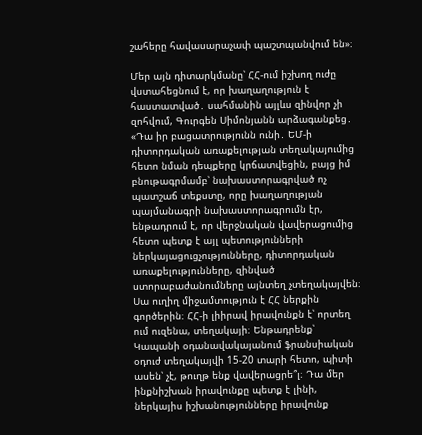շահերը հավասարաչափ պաշտպանվում են»։

Մեր այն դիտարկմանը՝ ՀՀ-ում իշխող ուժը վստահեցնում է, որ խաղաղություն է հաստատված․ սահմանին այլևս զինվոր չի զոհվում, Գուրգեն Սիմոնյանն արձագանքեց․ «Դա իր բացատրությունն ունի․ ԵՄ-ի դիտորդական առաքելության տեղակայումից հետո նման դեպքերը կրճատվեցին, բայց իմ բնութագրմամբ՝ նախաստորագրված ոչ պատշաճ տեքստը, որը խաղաղության պայմանագրի նախաստորագրումն էր, ենթադրում է, որ վերջնական վավերացումից հետո պետք է այլ պետությունների ներկայացուցչությունները, դիտորդական առաքելությունները, զինված ստորաբաժանումները այնտեղ չտեղակայվեն։ Սա ուղիղ միջամտություն է ՀՀ ներքին գործերին։ ՀՀ-ի լիիրավ իրավունքն է՝ որտեղ ում ուզենա, տեղակայի։ Ենթադրենք՝ Կապանի օդանավակայանում ֆրանսիական օդուժ տեղակայվի 15-20 տարի հետո, պիտի ասեն՝ չէ, թուղթ ենք վավերացրե՞լ։ Դա մեր ինքնիշխան իրավունքը պետք է լինի, ներկայիս իշխանությունները իրավունք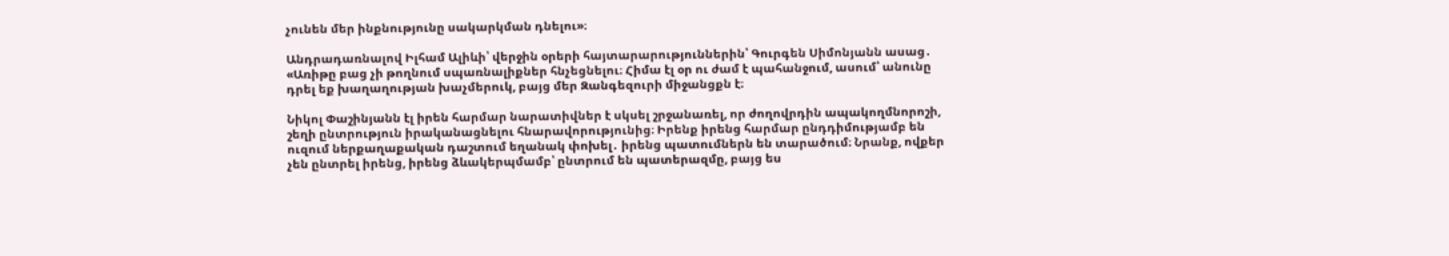չունեն մեր ինքնությունը սակարկման դնելու»։

Անդրադառնալով Իլհամ Ալիևի՝ վերջին օրերի հայտարարություններին՝ Գուրգեն Սիմոնյանն ասաց․ «Առիթը բաց չի թողնում սպառնալիքներ հնչեցնելու։ Հիմա էլ օր ու ժամ է պահանջում, ասում՝ անունը դրել եք խաղաղության խաչմերուկ, բայց մեր Զանգեզուրի միջանցքն է։

Նիկոլ Փաշինյանն էլ իրեն հարմար նարատիվներ է սկսել շրջանառել, որ ժողովրդին ապակողմնորոշի, շեղի ընտրություն իրականացնելու հնարավորությունից։ Իրենք իրենց հարմար ընդդիմությամբ են ուզում ներքաղաքական դաշտում եղանակ փոխել․ իրենց պատումներն են տարածում։ Նրանք, ովքեր չեն ընտրել իրենց, իրենց ձևակերպմամբ՝ ընտրում են պատերազմը, բայց ես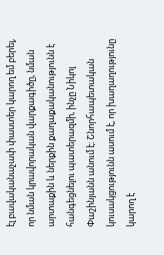էլ բավականաչափ փաստեր կարող եմ բերել, որ նման կրավորական վարքագիծը, նման արտաքին և ներքին քաղաքականությունն է հանգեցնելու պատերազմի, ինչը Նիկոլ Փաշինյանն անում է։ Շնորհապետական կուսակցությունն ասում է, որ խաղաղությունը կարող է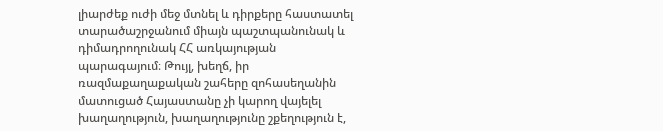լիարժեք ուժի մեջ մտնել և դիրքերը հաստատել տարածաշրջանում միայն պաշտպանունակ և դիմադրողունակ ՀՀ առկայության պարագայում։ Թույլ, խեղճ, իր ռազմաքաղաքական շահերը զոհասեղանին մատուցած Հայաստանը չի կարող վայելել խաղաղություն, խաղաղությունը շքեղություն է,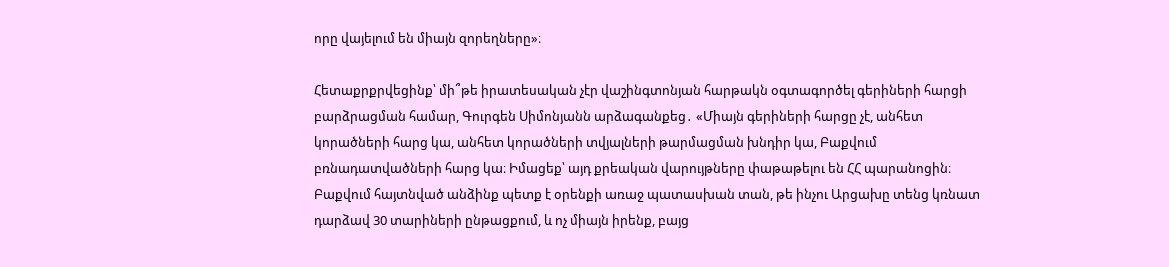որը վայելում են միայն զորեղները»։

Հետաքրքրվեցինք՝ մի՞թե իրատեսական չէր վաշինգտոնյան հարթակն օգտագործել գերիների հարցի բարձրացման համար, Գուրգեն Սիմոնյանն արձագանքեց․ «Միայն գերիների հարցը չէ, անհետ կորածների հարց կա, անհետ կորածների տվյալների թարմացման խնդիր կա, Բաքվում բռնադատվածների հարց կա։ Իմացեք՝ այդ քրեական վարույթները փաթաթելու են ՀՀ պարանոցին։ Բաքվում հայտնված անձինք պետք է օրենքի առաջ պատասխան տան, թե ինչու Արցախը տենց կռնատ դարձավ 30 տարիների ընթացքում, և ոչ միայն իրենք, բայց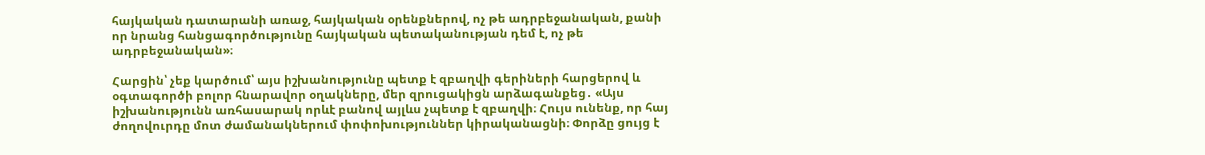հայկական դատարանի առաջ, հայկական օրենքներով, ոչ թե ադրբեջանական, քանի որ նրանց հանցագործությունը հայկական պետականության դեմ է, ոչ թե ադրբեջանական»։

Հարցին՝ չեք կարծում՝ այս իշխանությունը պետք է զբաղվի գերիների հարցերով և օգտագործի բոլոր հնարավոր օղակները, մեր զրուցակիցն արձագանքեց․ «Այս իշխանությունն առհասարակ որևէ բանով այլևս չպետք է զբաղվի։ Հույս ունենք, որ հայ ժողովուրդը մոտ ժամանակներում փոփոխություններ կիրականացնի։ Փորձը ցույց է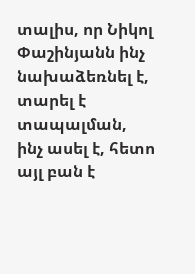տալիս, որ Նիկոլ Փաշինյանն ինչ նախաձեռնել է, տարել է տապալման, ինչ ասել է, հետո այլ բան է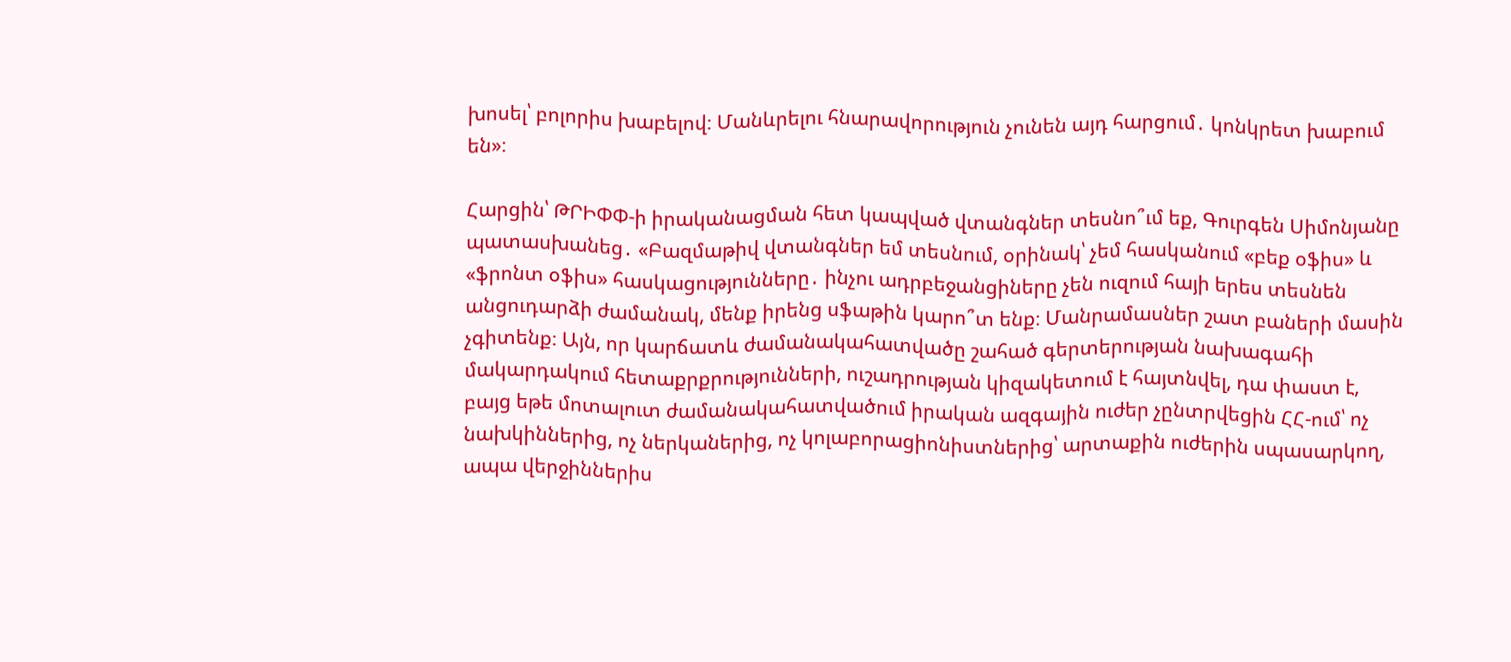խոսել՝ բոլորիս խաբելով։ Մանևրելու հնարավորություն չունեն այդ հարցում․ կոնկրետ խաբում են»։

Հարցին՝ ԹՐԻՓՓ-ի իրականացման հետ կապված վտանգներ տեսնո՞ւմ եք, Գուրգեն Սիմոնյանը պատասխանեց․ «Բազմաթիվ վտանգներ եմ տեսնում, օրինակ՝ չեմ հասկանում «բեք օֆիս» և «ֆրոնտ օֆիս» հասկացությունները․ ինչու ադրբեջանցիները չեն ուզում հայի երես տեսնեն անցուդարձի ժամանակ, մենք իրենց սֆաթին կարո՞տ ենք։ Մանրամասներ շատ բաների մասին չգիտենք։ Այն, որ կարճատև ժամանակահատվածը շահած գերտերության նախագահի մակարդակում հետաքրքրությունների, ուշադրության կիզակետում է հայտնվել, դա փաստ է, բայց եթե մոտալուտ ժամանակահատվածում իրական ազգային ուժեր չընտրվեցին ՀՀ-ում՝ ոչ նախկիններից, ոչ ներկաներից, ոչ կոլաբորացիոնիստներից՝ արտաքին ուժերին սպասարկող, ապա վերջիններիս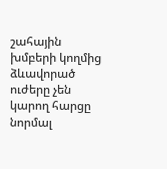շահային խմբերի կողմից ձևավորած ուժերը չեն կարող հարցը նորմալ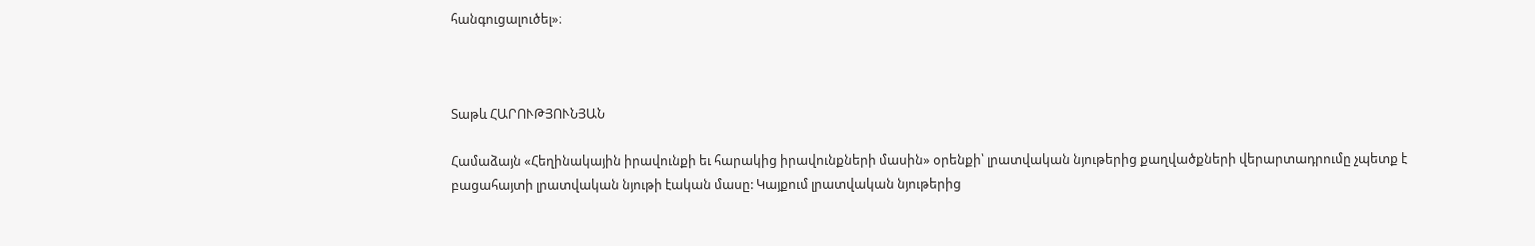հանգուցալուծել»։



Տաթև ՀԱՐՈՒԹՅՈՒՆՅԱՆ

Համաձայն «Հեղինակային իրավունքի եւ հարակից իրավունքների մասին» օրենքի՝ լրատվական նյութերից քաղվածքների վերարտադրումը չպետք է բացահայտի լրատվական նյութի էական մասը: Կայքում լրատվական նյութերից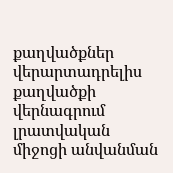քաղվածքներ վերարտադրելիս քաղվածքի վերնագրում լրատվական միջոցի անվանման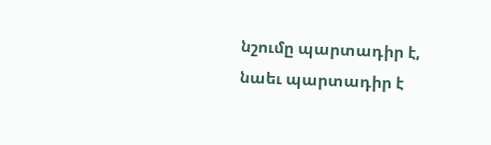նշումը պարտադիր է, նաեւ պարտադիր է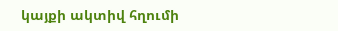կայքի ակտիվ հղումի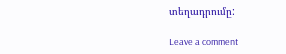տեղադրումը:

Leave a comment